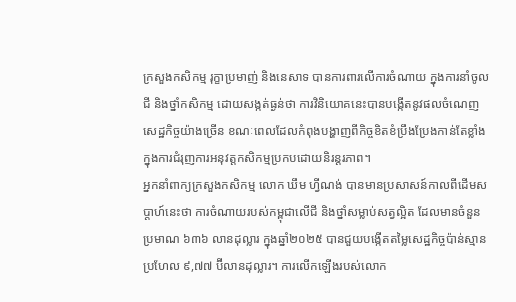ក្រសួងកសិកម្ម រុក្ខាប្រមាញ់ និងនេសាទ បានការពារលើការចំណាយ ក្នុងការនាំចូលជី និងថ្នាំកសិកម្ម ដោយសង្កត់ធ្ងន់ថា ការវិនិយោគនេះបានបង្កើតនូវផលចំណេញសេដ្ឋកិច្ចយ៉ាងច្រើន ខណៈពេលដែលកំពុងបង្ហាញពីកិច្ចខិតខំប្រឹងប្រែងកាន់តែខ្លាំងក្នុងការជំរុញការអនុវត្តកសិកម្មប្រកបដោយនិរន្តរភាព។
អ្នកនាំពាក្យក្រសួងកសិកម្ម លោក ឃឹម ហ្វីណង់ បានមានប្រសាសន៍កាលពីដើមសប្តាហ៍នេះថា ការចំណាយរបស់កម្ពុជាលើជី និងថ្នាំសម្លាប់សត្វល្អិត ដែលមានចំនួនប្រមាណ ៦៣៦ លានដុល្លារ ក្នុងឆ្នាំ២០២៥ បានជួយបង្កើតតម្លៃសេដ្ឋកិច្ចប៉ាន់ស្មានប្រហែល ៩,៧៧ ប៊ីលានដុល្លារ។ ការលើកឡើងរបស់លោក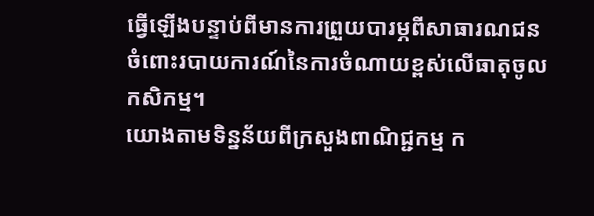ធ្វើឡើងបន្ទាប់ពីមានការព្រួយបារម្ភពីសាធារណជន ចំពោះរបាយការណ៍នៃការចំណាយខ្ពស់លើធាតុចូលកសិកម្ម។
យោងតាមទិន្នន័យពីក្រសួងពាណិជ្ជកម្ម ក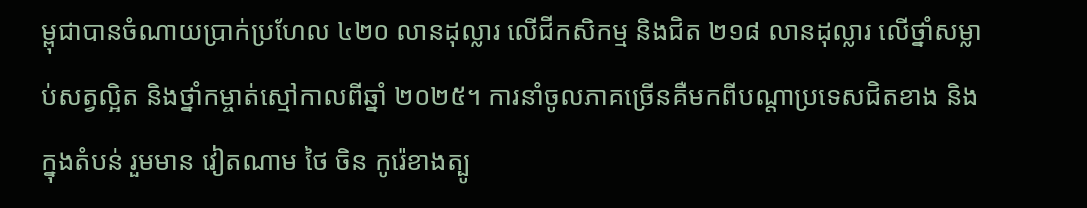ម្ពុជាបានចំណាយប្រាក់ប្រហែល ៤២០ លានដុល្លារ លើជីកសិកម្ម និងជិត ២១៨ លានដុល្លារ លើថ្នាំសម្លាប់សត្វល្អិត និងថ្នាំកម្ចាត់ស្មៅកាលពីឆ្នាំ ២០២៥។ ការនាំចូលភាគច្រើនគឺមកពីបណ្តាប្រទេសជិតខាង និងក្នុងតំបន់ រួមមាន វៀតណាម ថៃ ចិន កូរ៉េខាងត្បូ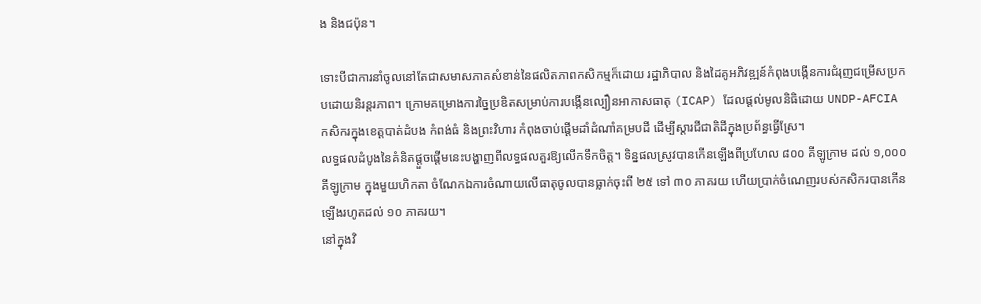ង និងជប៉ុន។

ទោះបីជាការនាំចូលនៅតែជាសមាសភាគសំខាន់នៃផលិតភាពកសិកម្មក៏ដោយ រដ្ឋាភិបាល និងដៃគូអភិវឌ្ឍន៍កំពុងបង្កើនការជំរុញជម្រើសប្រកបដោយនិរន្តរភាព។ ក្រោមគម្រោងការច្នៃប្រឌិតសម្រាប់ការបង្កើនល្បឿនអាកាសធាតុ (ICAP) ដែលផ្តល់មូលនិធិដោយ UNDP-AFCIA កសិករក្នុងខេត្តបាត់ដំបង កំពង់ធំ និងព្រះវិហារ កំពុងចាប់ផ្តើមដាំដំណាំគម្របដី ដើម្បីស្តារជីជាតិដីក្នុងប្រព័ន្ធធ្វើស្រែ។
លទ្ធផលដំបូងនៃគំនិតផ្ដួចផ្ដើមនេះបង្ហាញពីលទ្ធផលគួរឱ្យលើកទឹកចិត្ត។ ទិន្នផលស្រូវបានកើនឡើងពីប្រហែល ៨០០ គីឡូក្រាម ដល់ ១,០០០ គីឡូក្រាម ក្នុងមួយហិកតា ចំណែកឯការចំណាយលើធាតុចូលបានធ្លាក់ចុះពី ២៥ ទៅ ៣០ ភាគរយ ហើយប្រាក់ចំណេញរបស់កសិករបានកើនឡើងរហូតដល់ ១០ ភាគរយ។
នៅក្នុងវិ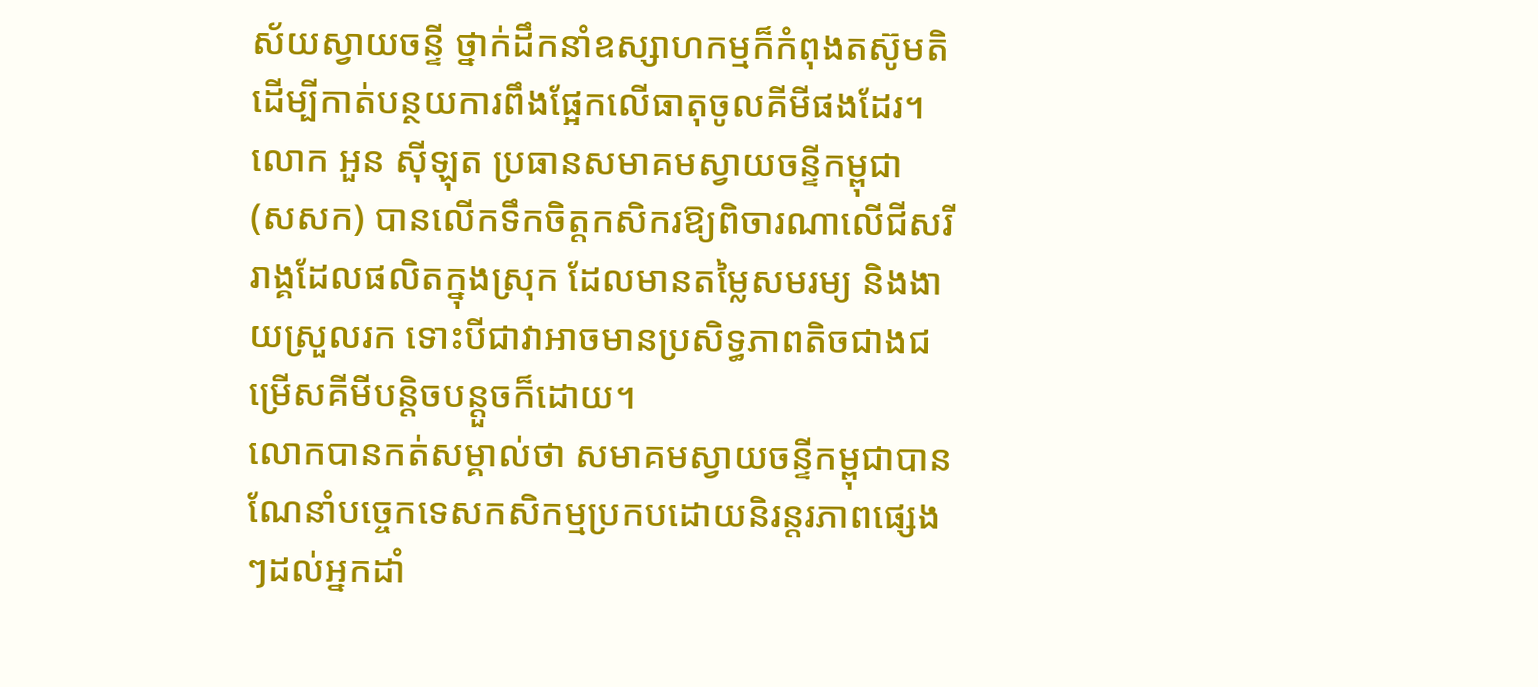ស័យស្វាយចន្ទី ថ្នាក់ដឹកនាំឧស្សាហកម្មក៏កំពុងតស៊ូមតិដើម្បីកាត់បន្ថយការពឹងផ្អែកលើធាតុចូលគីមីផងដែរ។ លោក អួន ស៊ីឡុត ប្រធានសមាគមស្វាយចន្ទីកម្ពុជា (សសក) បានលើកទឹកចិត្តកសិករឱ្យពិចារណាលើជីសរីរាង្គដែលផលិតក្នុងស្រុក ដែលមានតម្លៃសមរម្យ និងងាយស្រួលរក ទោះបីជាវាអាចមានប្រសិទ្ធភាពតិចជាងជម្រើសគីមីបន្តិចបន្តួចក៏ដោយ។
លោកបានកត់សម្គាល់ថា សមាគមស្វាយចន្ទីកម្ពុជាបានណែនាំបច្ចេកទេសកសិកម្មប្រកបដោយនិរន្តរភាពផ្សេងៗដល់អ្នកដាំ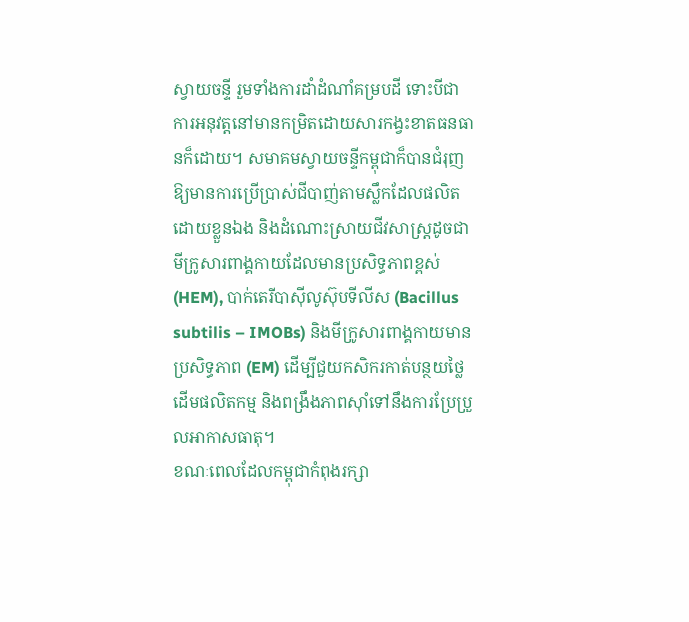ស្វាយចន្ទី រួមទាំងការដាំដំណាំគម្របដី ទោះបីជាការអនុវត្តនៅមានកម្រិតដោយសារកង្វះខាតធនធានក៏ដោយ។ សមាគមស្វាយចន្ទីកម្ពុជាក៏បានជំរុញឱ្យមានការប្រើប្រាស់ជីបាញ់តាមស្លឹកដែលផលិតដោយខ្លួនឯង និងដំណោះស្រាយជីវសាស្ត្រដូចជា មីក្រូសារពាង្គកាយដែលមានប្រសិទ្ធភាពខ្ពស់ (HEM), បាក់តេរីបាស៊ីលូស៊ុបទីលីស (Bacillus subtilis – IMOBs) និងមីក្រូសារពាង្គកាយមានប្រសិទ្ធភាព (EM) ដើម្បីជួយកសិករកាត់បន្ថយថ្លៃដើមផលិតកម្ម និងពង្រឹងភាពស៊ាំទៅនឹងការប្រែប្រួលអាកាសធាតុ។
ខណៈពេលដែលកម្ពុជាកំពុងរក្សា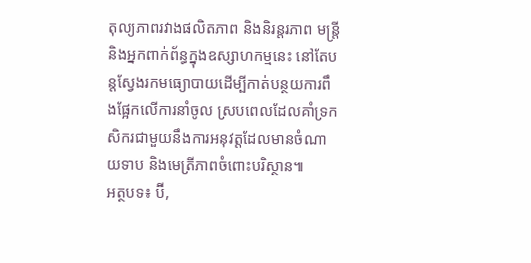តុល្យភាពរវាងផលិតភាព និងនិរន្តរភាព មន្ត្រី និងអ្នកពាក់ព័ន្ធក្នុងឧស្សាហកម្មនេះ នៅតែបន្តស្វែងរកមធ្យោបាយដើម្បីកាត់បន្ថយការពឹងផ្អែកលើការនាំចូល ស្របពេលដែលគាំទ្រកសិករជាមួយនឹងការអនុវត្តដែលមានចំណាយទាប និងមេត្រីភាពចំពោះបរិស្ថាន៕
អត្ថបទ៖ ប៊ី,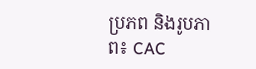ប្រភព និងរូបភាព៖ CAC